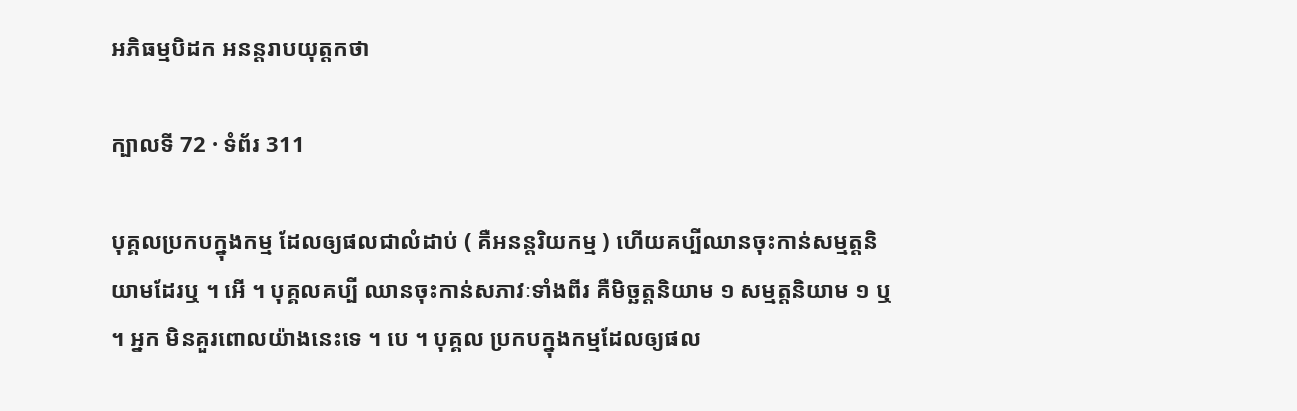អភិធម្មបិដក អនន្តរាបយុត្តកថា

ក្បាលទី 72 · ទំព័រ 311

បុគ្គលប្រកបក្នុងកម្ម ដែលឲ្យផលជាលំដាប់ ( គឺអនន្តរិយកម្ម ) ហើយគប្បីឈានចុះកាន់សម្មត្តនិយាមដែរឬ ។ អើ ។ បុគ្គលគប្បី ឈានចុះកាន់សភាវៈទាំងពីរ គឺមិច្ឆត្តនិយាម ១ សម្មត្តនិយាម ១ ឬ ។ អ្នក មិនគួរពោលយ៉ាងនេះទេ ។ បេ ។ បុគ្គល ប្រកបក្នុងកម្មដែលឲ្យផល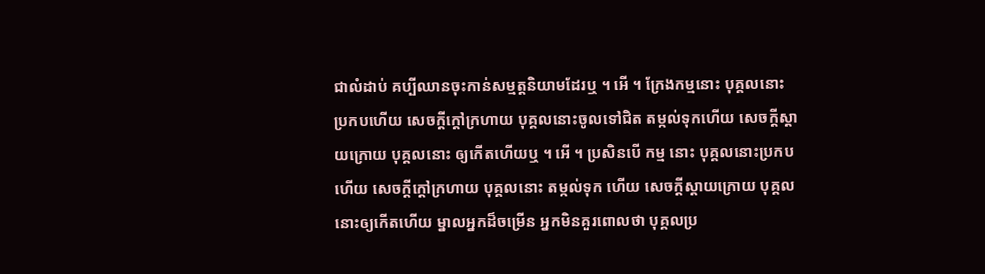ជាលំដាប់ គប្បីឈានចុះកាន់សម្មត្តនិយាមដែរឬ ។ អើ ។ ក្រែងកម្មនោះ បុគ្គលនោះ ប្រកបហើយ សេចក្តីក្តៅក្រហាយ បុគ្គលនោះចូលទៅជិត តម្កល់ទុកហើយ សេចក្តីស្តាយក្រោយ បុគ្គលនោះ ឲ្យកើតហើយឬ ។ អើ ។ ប្រសិនបើ កម្ម នោះ បុគ្គលនោះប្រកបហើយ សេចក្តីក្តៅក្រហាយ បុគ្គលនោះ តម្កល់ទុក ហើយ សេចក្តីស្តាយក្រោយ បុគ្គលនោះឲ្យកើតហើយ ម្នាលអ្នកដ៏ចម្រើន អ្នកមិនគួរពោលថា បុគ្គលប្រ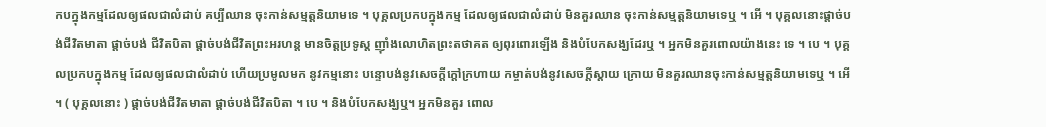កបក្នុងកម្មដែលឲ្យផលជាលំដាប់ គប្បីឈាន ចុះកាន់សម្មត្តនិយាមទេ ។ បុគ្គលប្រកបក្នុងកម្ម ដែលឲ្យផលជាលំដាប់ មិនគួរឈាន ចុះកាន់សម្មត្តនិយាមទេឬ ។ អើ ។ បុគ្គលនោះផ្តាច់បង់ជីវិតមាតា ផ្តាច់បង់ ជីវិតបិតា ផ្តាច់បង់ជីវិតព្រះអរហន្ត មានចិត្តប្រទូស្ត ញ៉ាំងលោហិតព្រះតថាគត ឲ្យពុរពោរឡើង និងបំបែកសង្ឃដែរឬ ។ អ្នកមិនគួរពោលយ៉ាងនេះ ទេ ។ បេ ។ បុគ្គលប្រកបក្នុងកម្ម ដែលឲ្យផលជាលំដាប់ ហើយប្រមូលមក នូវកម្មនោះ បន្ទោបង់នូវសេចក្តីក្តៅក្រហាយ កម្ចាត់បង់នូវសេចក្តីស្តាយ ក្រោយ មិនគួរឈានចុះកាន់សម្មត្តនិយាមទេឬ ។ អើ ។ ( បុគ្គលនោះ ) ផ្តាច់បង់ជីវិតមាតា ផ្តាច់បង់ជីវិតបិតា ។ បេ ។ និងបំបែកសង្ឃឬ។ អ្នកមិនគួរ ពោល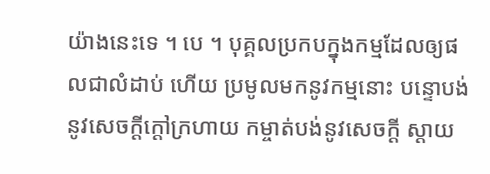យ៉ាងនេះទេ ។ បេ ។ បុគ្គលប្រកបក្នុងកម្មដែលឲ្យផលជាលំដាប់ ហើយ ប្រមូលមកនូវកម្មនោះ បន្ទោបង់នូវសេចក្តីក្តៅក្រហាយ កម្ចាត់បង់នូវសេចក្តី ស្តាយ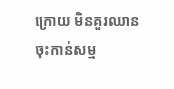ក្រោយ មិនគួរឈានចុះកាន់សម្ម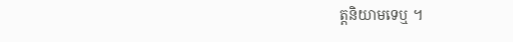ត្តនិយាមទេឬ ។